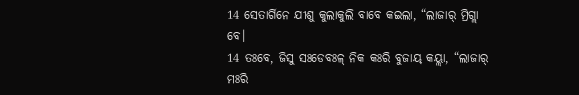14 ସେତାର୍ଗିନେ ଯୀଶୁ କୁଲାକୁଲି ବାବେ କଇଲା, “ଲାଜାର୍ ମ୍ରିଗ୍ଲା ବେ।
14 ତଃବେ, ଜିସୁ ସଃଡେବଃଳ୍ ନିକ କଃରି ବୁଜାୟ୍ କୟ୍ଲା, “ଲାଜାର୍ ମଃରି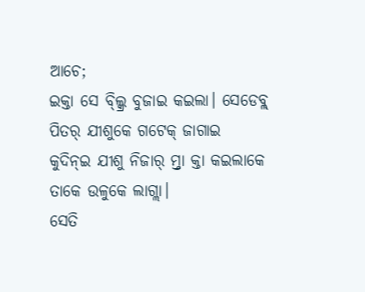ଆଚେ;
ଇକ୍ତା ସେ ବ୍ଲ୍କ୍ରି ବୁଜାଇ କଇଲା। ସେଡେବ୍ଳ୍ ପିତର୍ ଯୀଶୁକେ ଗଟେକ୍ ଜାଗାଇ କୁଦିନ୍ଇ ଯୀଶୁ ନିଜାର୍ ମ୍ର୍ତା କ୍ତା କଇଲାକେ ତାକେ ଉଳୁକେ ଲାଗ୍ଲା।
ସେତି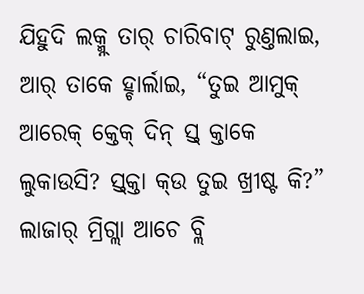ଯିହୁଦି ଲକ୍ମ୍ନ୍ ତାର୍ ଚାରିବାଟ୍ ରୁଣ୍ତଲାଇ, ଆର୍ ତାକେ ହ୍ଚାର୍ଲାଇ, “ତୁଇ ଆମୁକ୍ ଆରେକ୍ କ୍ତେକ୍ ଦିନ୍ ସ୍ତ୍ କ୍ତାକେ ଲୁକାଉସି? ସ୍ତ୍କ୍ତା କ୍ଉ ତୁଇ ଖ୍ରୀଷ୍ଟ କି?”
ଲାଜାର୍ ମ୍ରିଗ୍ଲା ଆଚେ ବ୍ଲି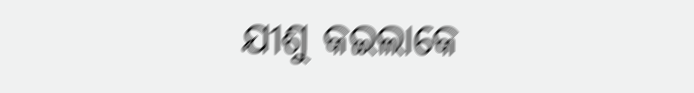ଯୀଶୁ କଇଲାକେ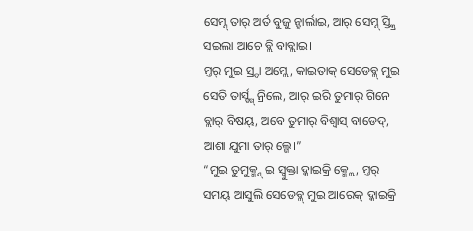ସେମ୍ନ୍ ତାର୍ ଅର୍ତ ବୁଜୁ ନ୍ହାର୍ଲାଇ, ଆର୍ ସେମ୍ନ୍ ସ୍ତ୍କ୍ରି ସଇଲା ଆଚେ ବ୍ଲି ବାବ୍ଲାଇ।
ମ୍ତର୍ ମୁଇ ସ୍ର୍ଦା ଅମ୍ଲେ, କାଇତାକ୍ ସେଡେବ୍ଳ୍ ମୁଇ ସେତି ତାର୍ସ୍ଙ୍ଗ୍ ନ୍ରିଲେ, ଆର୍ ଇରି ତୁମାର୍ ଗିନେ ବ୍ଲାର୍ ବିଷୟ୍, ଅବେ ତୁମାର୍ ବିଶ୍ବାସ୍ ବାଡେଦ୍, ଆଶା ଯୁମା ତାର୍ ଲ୍ଗେ।”
“ମୁଇ ତୁମୁକ୍ମ୍ନ୍ ଇ ସ୍ବୁକ୍ତା ଦ୍କାଇକ୍ରି କ୍ମ୍ଲେ, ମ୍ତର୍ ସମୟ୍ ଆସୁଲି ସେଡେବ୍ଳ୍ ମୁଇ ଆରେକ୍ ଦ୍କାଇକ୍ରି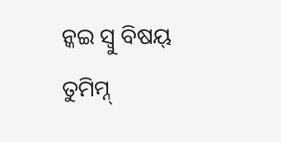ନ୍କଇ ସ୍ବୁ ବିଷୟ୍ ତୁମିମ୍ନ୍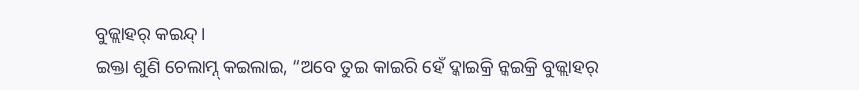ବୁଜ୍ଲାହର୍ କଇନ୍ଦ୍।
ଇକ୍ତା ଶୁଣି ଚେଲାମ୍ନ୍ କଇଲାଇ, “ଅବେ ତୁଇ କାଇରି ହେଁ ଦ୍କାଇକ୍ରି ନ୍କଇକ୍ରି ବୁଜ୍ଲାହର୍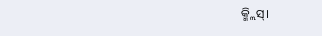କ୍ମ୍ଲିସ୍।